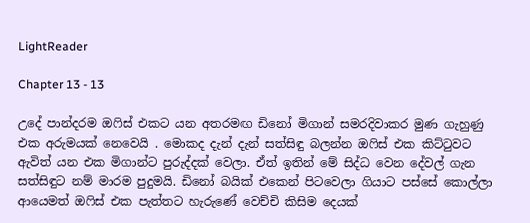LightReader

Chapter 13 - 13

උදේ පාන්දරම ඔෆිස් එකට යන අතරමඟ ඩිනෝ මිගාන් සමරදිවාකර මුණ ගැහුණු එක අරුමයක් නෙවෙයි . මොකද දැන් දැන් සත්සිඳු බලන්න ඔෆිස් එක කිට්ටුවට ඇවිත් යන එක මිගාන්ට පුරුද්දක් වෙලා. ඒත් ඉතින් මේ සිද්ධ වෙන දේවල් ගැන සත්සිඳුට නම් මාරම පුදුමයි. ඩිනෝ බයික් එකෙන් පිටවෙලා ගියාට පස්සේ කොල්ලා ආයෙමත් ඔෆිස් එක පැත්තට හැරුණේ වෙච්චි කිසිම දෙයක්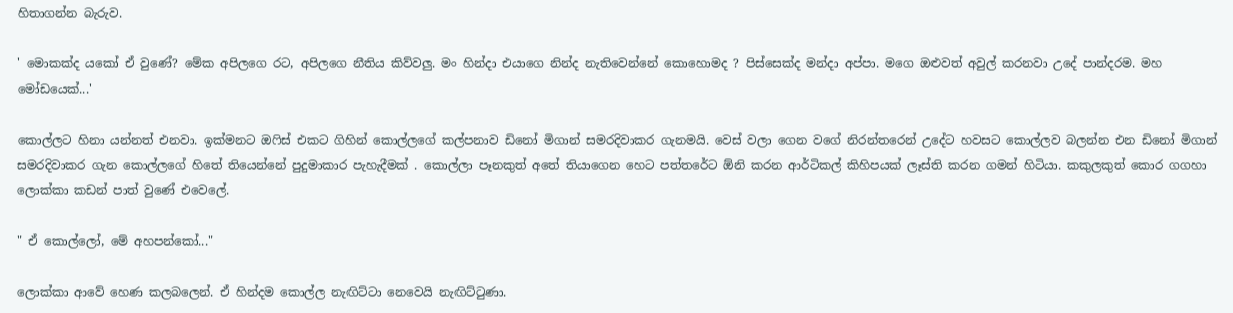හිතාගන්න බැරුව.

' මොකක්ද යකෝ ඒ වුණේ? මේක අපිලගෙ රට, අපිලගෙ නීතිය කිව්වලු. මං හින්දා එයාගෙ නින්ද නැතිවෙන්නේ කොහොමද ? පිස්සෙක්ද මන්දා අප්පා. මගෙ ඔළුවත් අවුල් කරනවා උදේ පාන්දරම. මහ මෝඩයෙක්...'

කොල්ලට හිනා යන්නත් එනවා. ඉක්මනට ඔෆිස් එකට ගිහින් කොල්ලගේ කල්පනාව ඩිනෝ මිගාන් සමරදිවාකර ගැනමයි. වෙස් වලා ගෙන වගේ නිරන්තරෙන් උදේට හවසට කොල්ලව බලන්න එන ඩිනෝ මිගාන් සමරදිවාකර ගැන කොල්ලගේ හිතේ තියෙන්නේ පුදුමාකාර පැහැදීමක් . කොල්ලා පෑනකුත් අතේ තියාගෙන හෙට පත්තරේට ඕනි කරන ආර්ටිකල් කිහිපයක් ලෑස්ති කරන ගමන් හිටියා. කකුලකුත් කොර ගගහා ලොක්කා කඩන් පාත් වුණේ එවෙලේ.

" ඒ කොල්ලෝ, මේ අහපන්කෝ..."

ලොක්කා ආවේ හෙණ කලබලෙන්. ඒ හින්දම කොල්ල නැඟිට්ටා නෙවෙයි නැඟිට්ටුණා.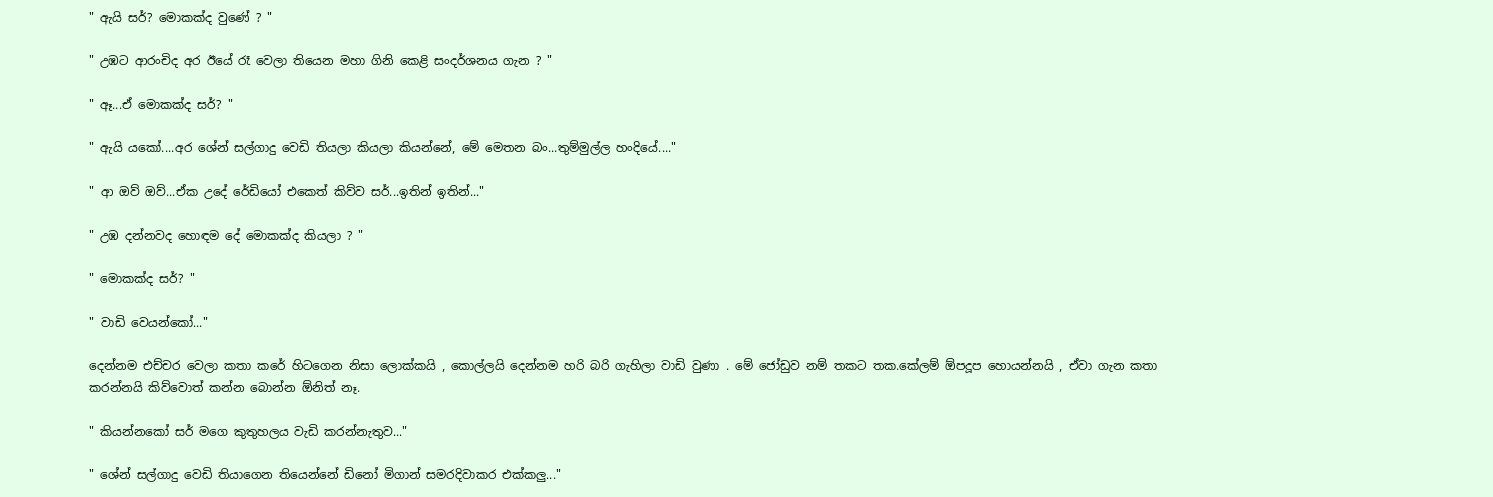" ඇයි සර්? මොකක්ද වුණේ ? "

" උඹට ආරංචිද අර ඊයේ රෑ වෙලා තියෙන මහා ගිනි කෙළි සංදර්ශනය ගැන ? "

" ඈ...ඒ මොකක්ද සර්? "

" ඇයි යකෝ....අර ශේන් සල්ගාදු වෙඩි තියලා කියලා කියන්නේ, මේ මෙතන බං...තුම්මුල්ල හංදියේ...."

" ආ ඔව් ඔව්...ඒක උදේ රේඩියෝ එකෙත් කිව්ව සර්...ඉතින් ඉතින්..."

" උඹ දන්නවද හොඳම දේ මොකක්ද කියලා ? "

" මොකක්ද සර්? "

" වාඩි වෙයන්කෝ..."

දෙන්නම එච්චර වෙලා කතා කරේ හිටගෙන නිසා ලොක්කයි , කොල්ලයි දෙන්නම හරි බරි ගැහිලා වාඩි වුණා . මේ ජෝඩුව නම් තකට තක.කේලම් ඕපදූප හොයන්නයි , ඒවා ගැන කතා කරන්නයි කිව්වොත් කන්න බොන්න ඕනිත් නෑ.

" කියන්නකෝ සර් මගෙ කුතුහලය වැඩි කරන්නැතුව..."

" ශේන් සල්ගාදු වෙඩි තියාගෙන තියෙන්නේ ඩිනෝ මිගාන් සමරදිවාකර එක්කලු..."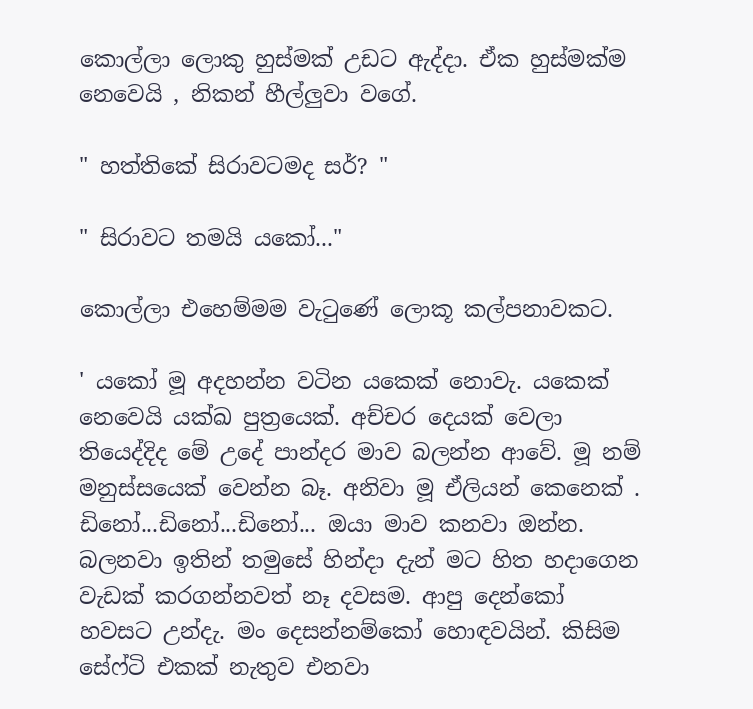කොල්ලා ලොකු හුස්මක් උඩට ඇද්දා. ඒක හුස්මක්ම නෙවෙයි , නිකන් හීල්ලුවා වගේ.

" හත්තිකේ සිරාවටමද සර්? "

" සිරාවට තමයි යකෝ..."

කොල්ලා එහෙම්මම වැටුණේ ලොකූ කල්පනාවකට.

' යකෝ මූ අදහන්න වටින යකෙක් නොවැ. යකෙක් නෙවෙයි යක්ඛ පුත්‍රයෙක්. අච්චර දෙයක් වෙලා තියෙද්දිද මේ උදේ පාන්දර මාව බලන්න ආවේ. මූ නම් මනුස්සයෙක් වෙන්න බෑ. අනිවා මූ ඒලියන් කෙනෙක් . ඩිනෝ...ඩිනෝ...ඩිනෝ... ඔයා මාව කනවා ඔන්න. බලනවා ඉතින් තමුසේ හින්දා දැන් මට හිත හදාගෙන වැඩක් කරගන්නවත් නෑ දවසම. ආපු දෙන්කෝ හවසට උන්දැ. මං දෙසන්නම්කෝ හොඳවයින්. කිසිම සේෆ්ටි එකක් නැතුව එනවා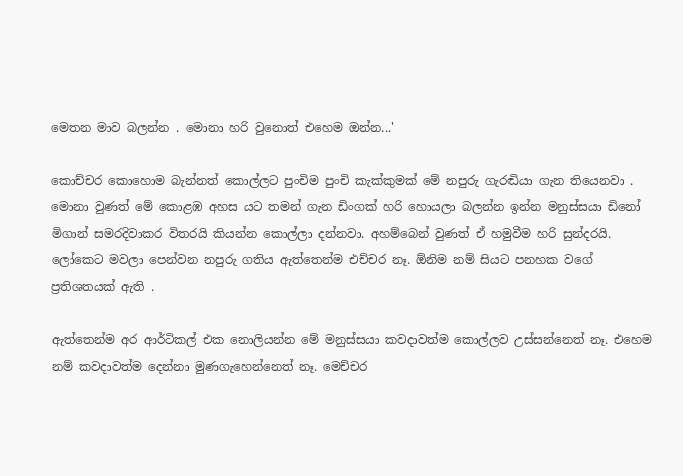මෙතන මාව බලන්න . මොනා හරි වුනොත් එහෙම ඔන්න...'

කොච්චර කොහොම බැන්නත් කොල්ලට පුංචිම පුංචි කැක්කුමක් මේ නපුරු ගැරඬියා ගැන තියෙනවා . මොනා වුණත් මේ කොළඹ අහස යට තමන් ගැන ඩිංගක් හරි හොයලා බලන්න ඉන්න මනුස්සයා ඩිනෝ මිගාන් සමරදිවාකර විතරයි කියන්න කොල්ලා දන්නවා. අහම්බෙන් වුණත් ඒ හමුවීම හරි සුන්දරයි. ලෝකෙට මවලා පෙන්වන නපුරු ගතිය ඇත්තෙන්ම එච්චර නෑ. ඕනිම නම් සියට පනහක වගේ ප්‍රතිශතයක් ඇති .

ඇත්තෙන්ම අර ආර්ටිකල් එක නොලියන්න මේ මනුස්සයා කවදාවත්ම කොල්ලව උස්සන්නෙත් නෑ. එහෙම නම් කවදාවත්ම දෙන්නා මුණගැහෙන්නෙත් නෑ. මෙච්චර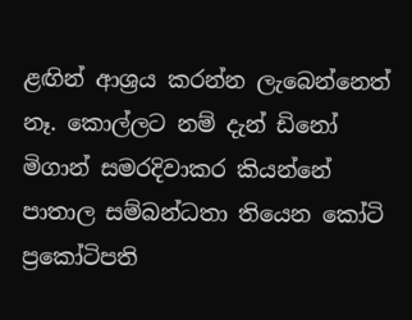ළඟින් ආශ්‍රය කරන්න ලැබෙන්නෙත් නෑ. කොල්ලට නම් දැන් ඩිනෝ මිගාන් සමරදිවාකර කියන්නේ පාතාල සම්බන්ධතා තියෙන කෝටි ප්‍රකෝටිපති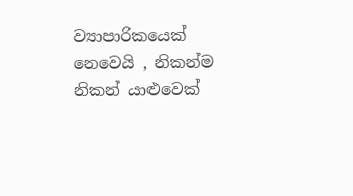ව්‍යාපාරිකයෙක් නෙවෙයි , නිකන්ම නිකන් යාළුවෙක්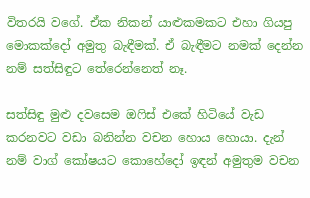විතරයි වගේ. ඒක නිකන් යාළුකමකට එහා ගියපු මොකක්දෝ අමුතු බැඳීමක්. ඒ බැඳීමට නමක් දෙන්න නම් සත්සිඳුට තේරෙන්නෙත් නෑ.

සත්සිඳු මුළු දවසෙම ඔෆිස් එකේ හිටියේ වැඩ කරනවට වඩා බනින්න වචන හොය හොයා. දැන් නම් වාග් කෝෂයට කොහේදෝ ඉඳන් අමුතුම වචන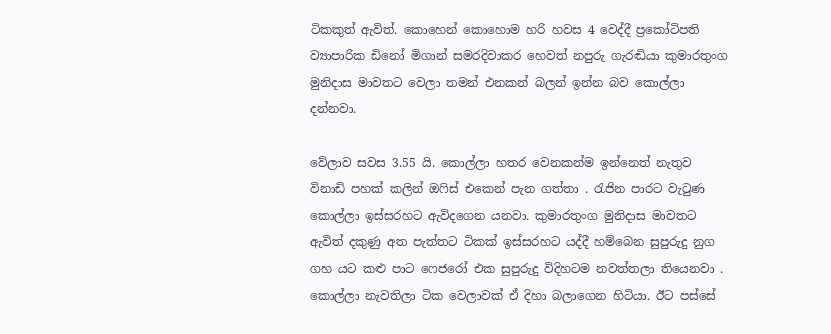ටිකකුත් ඇවිත්. කොහෙන් කොහොම හරි හවස 4 වෙද්දී ප්‍රකෝටිපති ව්‍යාපාරික ඩිනෝ මිගාන් සමරදිවාකර හෙවත් නපුරු ගැරඬියා කුමාරතුංග මුනිදාස මාවතට වෙලා තමන් එනකන් බලන් ඉන්න බව කොල්ලා දන්නවා.

වේලාව සවස 3.55 යි. කොල්ලා හතර වෙනකන්ම ඉන්නෙත් නැතුව විනාඩි පහක් කලින් ඔෆිස් එකෙන් පැන ගත්තා . රැජින පාරට වැටුණ කොල්ලා ඉස්සරහට ඇවිදගෙන යනවා. කුමාරතුංග මුනිදාස මාවතට ඇවිත් දකුණු අත පැත්තට ටිකක් ඉස්සරහට යද්දී හම්බෙන සුපුරුදු නුග ගහ යට කළු පාට ෆෙජරෝ එක සුපුරුදු විදිහටම නවත්තලා තියෙනවා . කොල්ලා නැවතිලා ටික වෙලාවක් ඒ දිහා බලාගෙන හිටියා. ඊට පස්සේ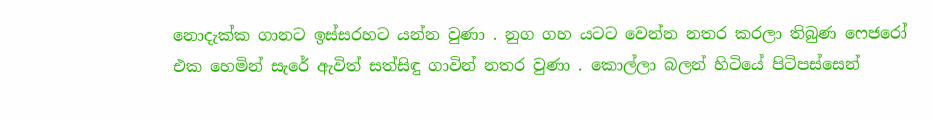නොදැක්ක ගානට ඉස්සරහට යන්න වුණා . නුග ගහ යටට වෙන්න නතර කරලා තිබුණ ෆෙජරෝ එක හෙමින් සැරේ ඇවිත් සත්සිඳු ගාවින් නතර වුණා . කොල්ලා බලන් හිටියේ පිටිපස්සෙන්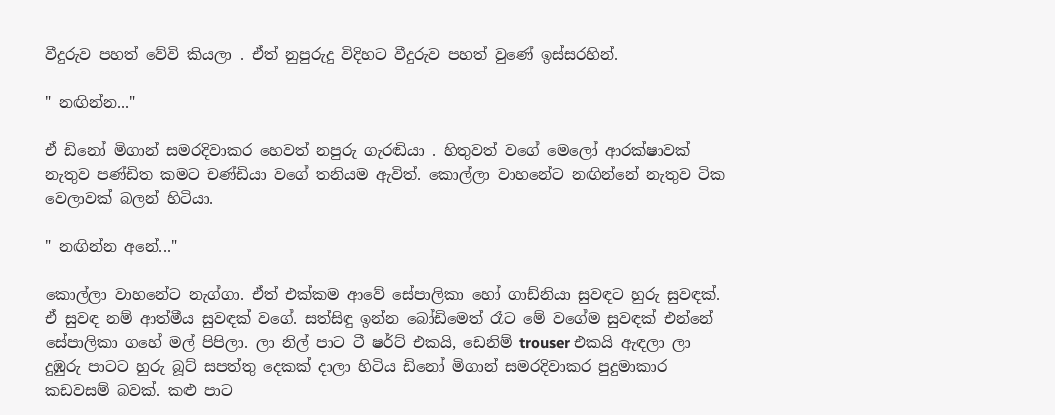වීදුරුව පහත් වේවි කියලා . ඒත් නුපුරුදු විදිහට වීදුරුව පහත් වුණේ ඉස්සරහින්.

" නඟින්න..."

ඒ ඩිනෝ මිගාන් සමරදිවාකර හෙවත් නපුරු ගැරඬියා . හිතුවත් වගේ මෙලෝ ආරක්ෂාවක් නැතුව පණ්ඩිත කමට චණ්ඩියා වගේ තනියම ඇවිත්. කොල්ලා වාහනේට නඟින්නේ නැතුව ටික වෙලාවක් බලන් හිටියා.

" නඟින්න අනේ..."

කොල්ලා වාහනේට නැග්ගා. ඒත් එක්කම ආවේ සේපාලිකා හෝ ගාඩ්නියා සුවඳට හුරු සුවඳක්. ඒ සුවඳ නම් ආත්මීය සුවඳක් වගේ. සත්සිඳු ඉන්න බෝඩිමෙත් රෑට මේ වගේම සුවඳක් එන්නේ සේපාලිකා ගහේ මල් පිපිලා. ලා නිල් පාට ටී ෂර්ට් එකයි, ඩෙනිම් trouser එකයි ඇඳලා ලා දුඹුරු පාටට හුරු බූට් සපත්තු දෙකක් දාලා හිටිය ඩිනෝ මිගාන් සමරදිවාකර පුදුමාකාර කඩවසම් බවක්. කළු පාට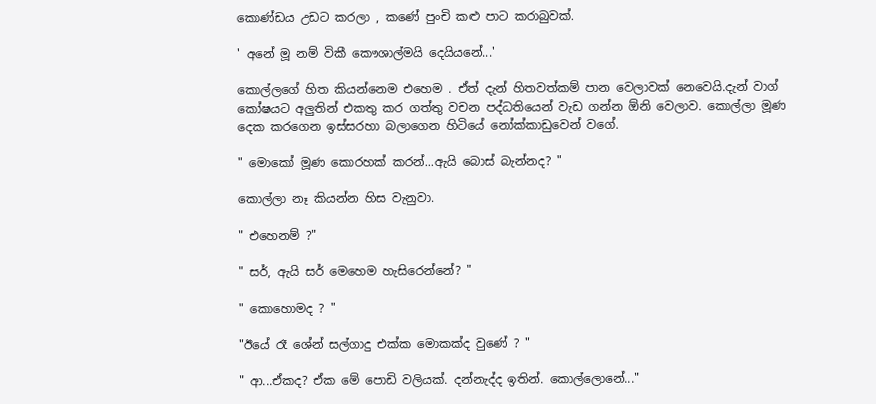කොණ්ඩය උඩට කරලා , කණේ පුංචි කළු පාට කරාබුවක්.

' අනේ මූ නම් විකී කෞශාල්මයි දෙයියනේ...'

කොල්ලගේ හිත කියන්නෙම එහෙම . ඒත් දැන් හිතවත්කම් පාන වෙලාවක් නෙවෙයි.දැන් වාග් කෝෂයට අලුතින් එකතු කර ගත්තු වචන පද්ධතියෙන් වැඩ ගන්න ඕනි වෙලාව. කොල්ලා මූණ දෙක කරගෙන ඉස්සරහා බලාගෙන හිටියේ නෝක්කාඩුවෙන් වගේ.

" මොකෝ මූණ කොරහක් කරන්...ඇයි බොස් බැන්නද? "

කොල්ලා නෑ කියන්න හිස වැනුවා.

" එහෙනම් ?"

" සර්, ඇයි සර් මෙහෙම හැසිරෙන්නේ? "

" කොහොමද ? "

"ඊයේ රෑ ශේන් සල්ගාදු එක්ක මොකක්ද වුණේ ? "

" ආ...ඒකද? ඒක මේ පොඩි වලියක්. දන්නැද්ද ඉතින්. කොල්ලොනේ..."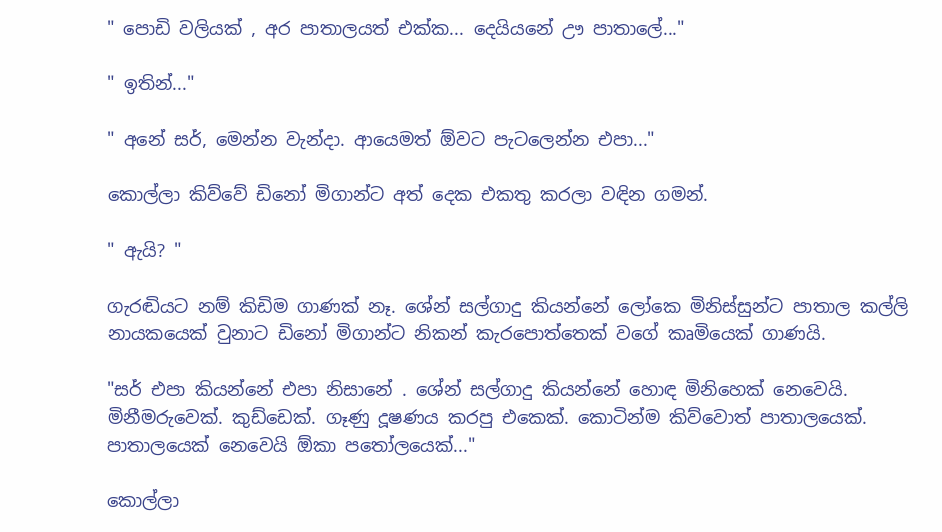" පොඩි වලියක් , අර පාතාලයත් එක්ක... දෙයියනේ ඌ පාතාලේ..."

" ඉතින්..."

" අනේ සර්, මෙන්න වැන්දා. ආයෙමත් ඕවට පැටලෙන්න එපා..."

කොල්ලා කිව්වේ ඩිනෝ මිගාන්ට අත් දෙක එකතු කරලා වඳින ගමන්.

" ඇයි? "

ගැරඬියට නම් කිඩිම ගාණක් නෑ. ශේන් සල්ගාදු කියන්නේ ලෝකෙ මිනිස්සුන්ට පාතාල කල්ලි නායකයෙක් වුනාට ඩිනෝ මිගාන්ට නිකන් කැරපොත්තෙක් වගේ කෘමියෙක් ගාණයි.

"සර් එපා කියන්නේ එපා නිසානේ . ශේන් සල්ගාදු කියන්නේ හොඳ මිනිහෙක් නෙවෙයි. මිනීමරුවෙක්. කුඩ්ඩෙක්. ගෑණු දූෂණය කරපු එකෙක්. කොටින්ම කිව්වොත් පාතාලයෙක්. පාතාලයෙක් නෙවෙයි ඕකා පතෝලයෙක්..."

කොල්ලා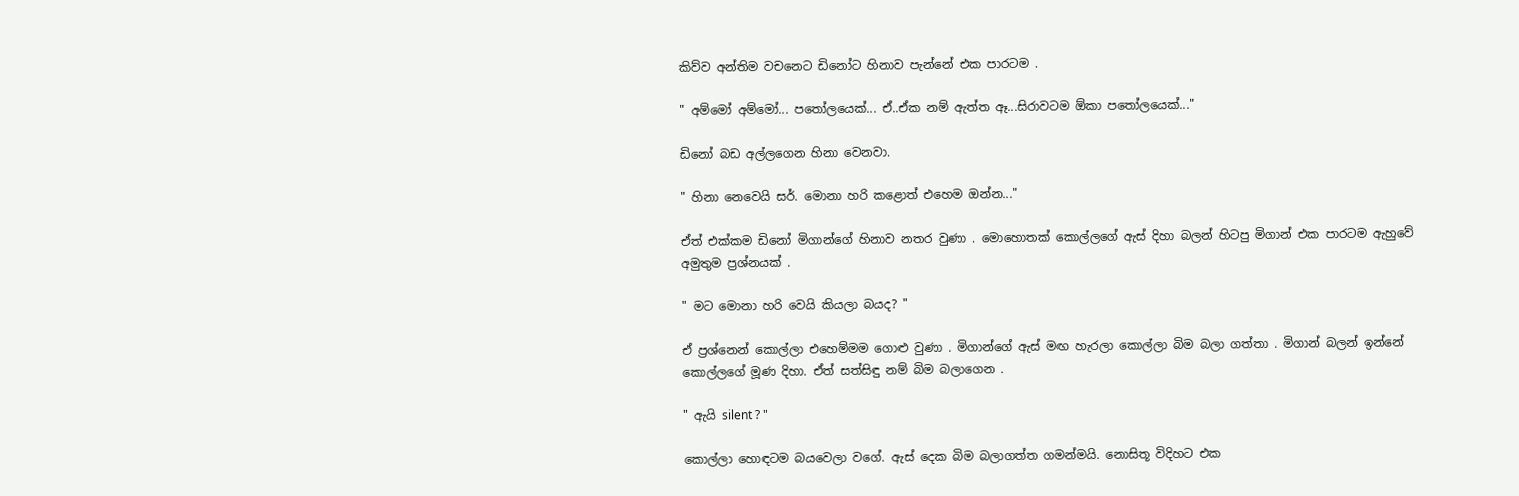කිව්ව අන්තිම වචනෙට ඩිනෝට හිනාව පැන්නේ එක පාරටම .

" අම්මෝ අම්මෝ... පතෝලයෙක්... ඒ..ඒක නම් ඇත්ත ඈ...සිරාවටම ඕකා පතෝලයෙක්..."

ඩිනෝ බඩ අල්ලගෙන හිනා වෙනවා.

" හිනා නෙවෙයි සර්. මොනා හරි කළොත් එහෙම ඔන්න..."

ඒත් එක්කම ඩිනෝ මිගාන්ගේ හිනාව නතර වුණා . මොහොතක් කොල්ලගේ ඇස් දිහා බලන් හිටපු මිගාන් එක පාරටම ඇහුවේ අමුතුම ප්‍රශ්නයක් .

" මට මොනා හරි වෙයි කියලා බයද? "

ඒ ප්‍රශ්නෙන් කොල්ලා එහෙම්මම ගොළු වුණා . මිගාන්ගේ ඇස් මඟ හැරලා කොල්ලා බිම බලා ගත්තා . මිගාන් බලන් ඉන්නේ කොල්ලගේ මූණ දිහා. ඒත් සත්සිඳු නම් බිම බලාගෙන .

" ඇයි silent ? "

කොල්ලා හොඳටම බයවෙලා වගේ. ඇස් දෙක බිම බලාගත්ත ගමන්මයි. නොසිතූ විදිහට එක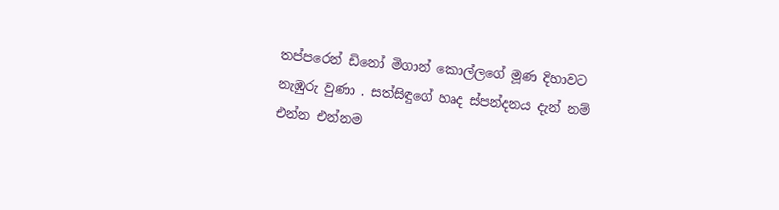තප්පරෙන් ඩිනෝ මිගාන් කොල්ලගේ මූණ දිහාවට නැඹුරු වුණා . සත්සිඳුගේ හෘද ස්පන්දනය දැන් නම් එන්න එන්නම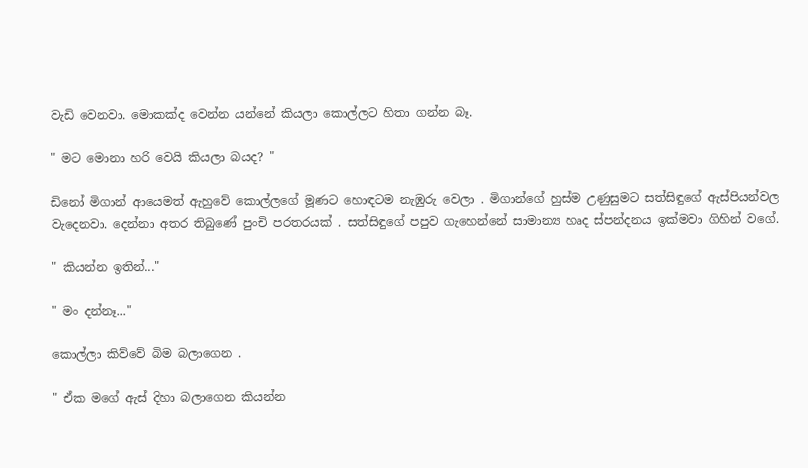වැඩි වෙනවා. මොකක්ද වෙන්න යන්නේ කියලා කොල්ලට හිතා ගන්න බෑ.

" මට මොනා හරි වෙයි කියලා බයද? "

ඩිනෝ මිගාන් ආයෙමත් ඇහුවේ කොල්ලගේ මූණට හොඳටම නැඹුරු වෙලා . මිගාන්ගේ හුස්ම උණුසුමට සත්සිඳුගේ ඇස්පියන්වල වැදෙනවා. දෙන්නා අතර තිබුණේ පුංචි පරතරයක් . සත්සිඳුගේ පපුව ගැහෙන්නේ සාමාන්‍ය හෘද ස්පන්දනය ඉක්මවා ගිහින් වගේ.

" කියන්න ඉතින්..."

" මං දන්නෑ..."

කොල්ලා කිව්වේ බිම බලාගෙන .

" ඒක මගේ ඇස් දිහා බලාගෙන කියන්න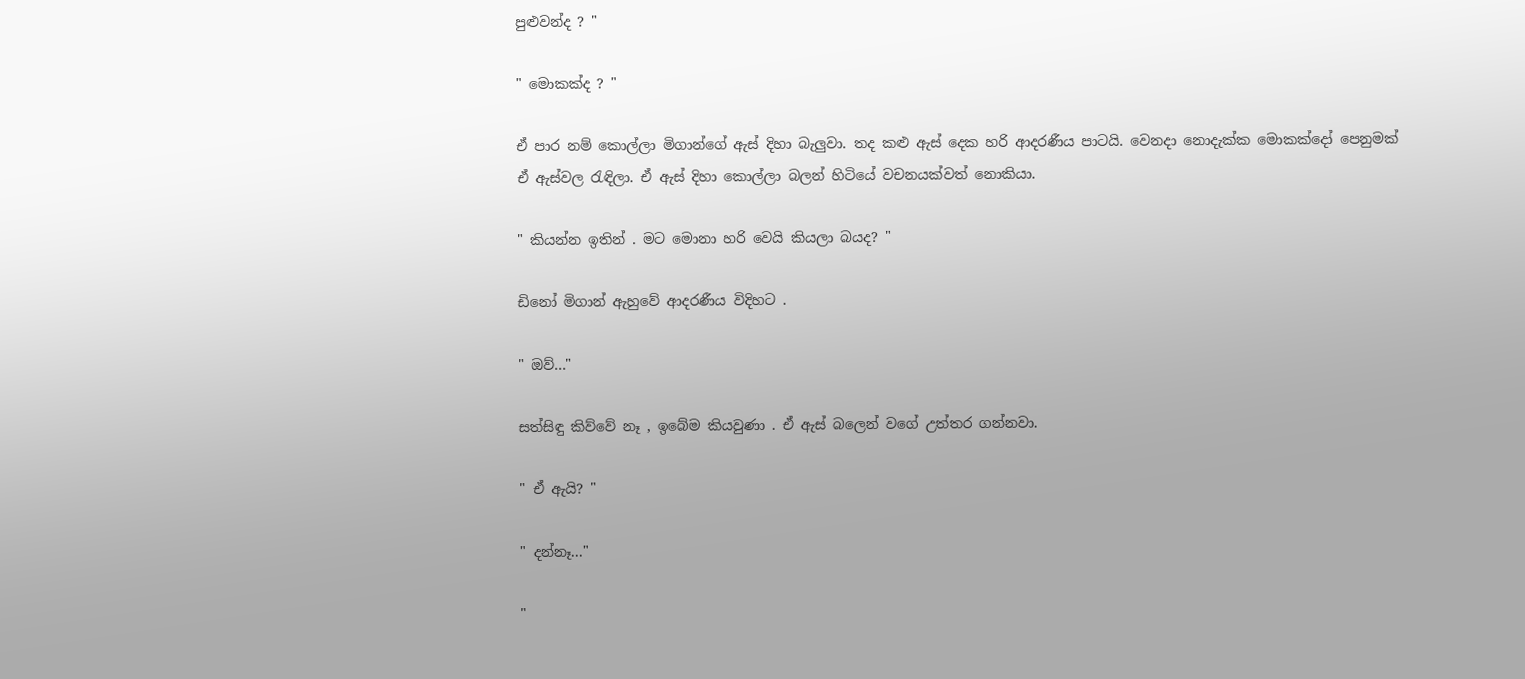පුළුවන්ද ? "

" මොකක්ද ? "

ඒ පාර නම් කොල්ලා මිගාන්ගේ ඇස් දිහා බැලුවා. තද කළු ඇස් දෙක හරි ආදරණීය පාටයි. වෙනදා නොදැක්ක මොකක්දෝ පෙනුමක් ඒ ඇස්වල රැඳිලා. ඒ ඇස් දිහා කොල්ලා බලන් හිටියේ වචනයක්වත් නොකියා.

" කියන්න ඉතින් . මට මොනා හරි වෙයි කියලා බයද? "

ඩිනෝ මිගාන් ඇහුවේ ආදරණීය විදිහට .

" ඔව්..."

සත්සිඳු කිව්වේ නෑ , ඉබේම කියවුණා . ඒ ඇස් බලෙන් වගේ උත්තර ගන්නවා.

" ඒ ඇයි? "

" දන්නෑ..."

"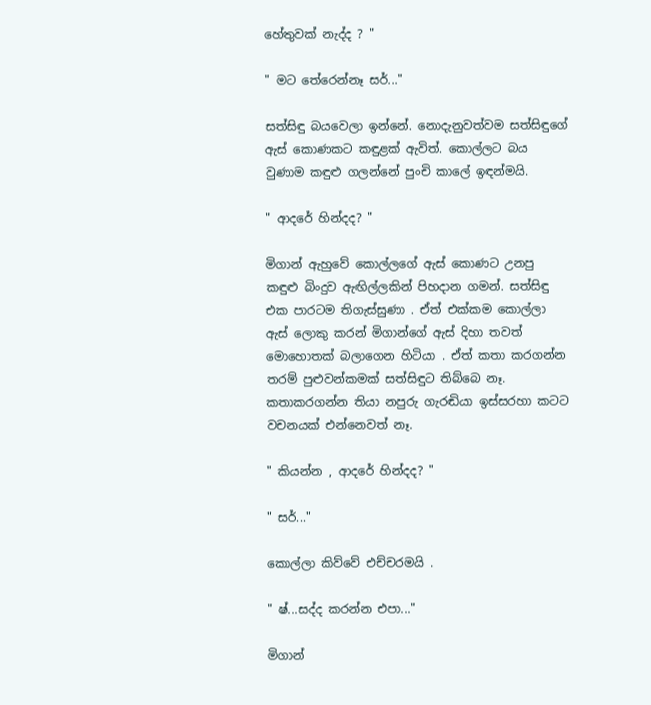හේතුවක් නැද්ද ? "

" මට තේරෙන්නෑ සර්..."

සත්සිඳු බයවෙලා ඉන්නේ. නොදැනුවත්වම සත්සිඳුගේ ඇස් කොණකට කඳුළක් ඇවිත්. කොල්ලට බය වුණාම කඳුළු ගලන්නේ පුංචි කාලේ ඉඳන්මයි.

" ආදරේ හින්දද? "

මිගාන් ඇහුවේ කොල්ලගේ ඇස් කොණට උනපු කඳුළු බිංදුව ඇඟිල්ලකින් පිහදාන ගමන්. සත්සිඳු එක පාරටම තිගැස්සුණා . ඒත් එක්කම කොල්ලා ඇස් ලොකු කරන් මිගාන්ගේ ඇස් දිහා තවත් මොහොතක් බලාගෙන හිටියා . ඒත් කතා කරගන්න තරම් පුළුවන්කමක් සත්සිඳුට තිබ්බෙ නෑ. කතාකරගන්න තියා නපුරු ගැරඬියා ඉස්සරහා කටට වචනයක් එන්නෙවත් නෑ.

" කියන්න , ආදරේ හින්දද? "

" සර්..."

කොල්ලා කිව්වේ එච්චරමයි .

" ෂ්...සද්ද කරන්න එපා..."

මිගාන්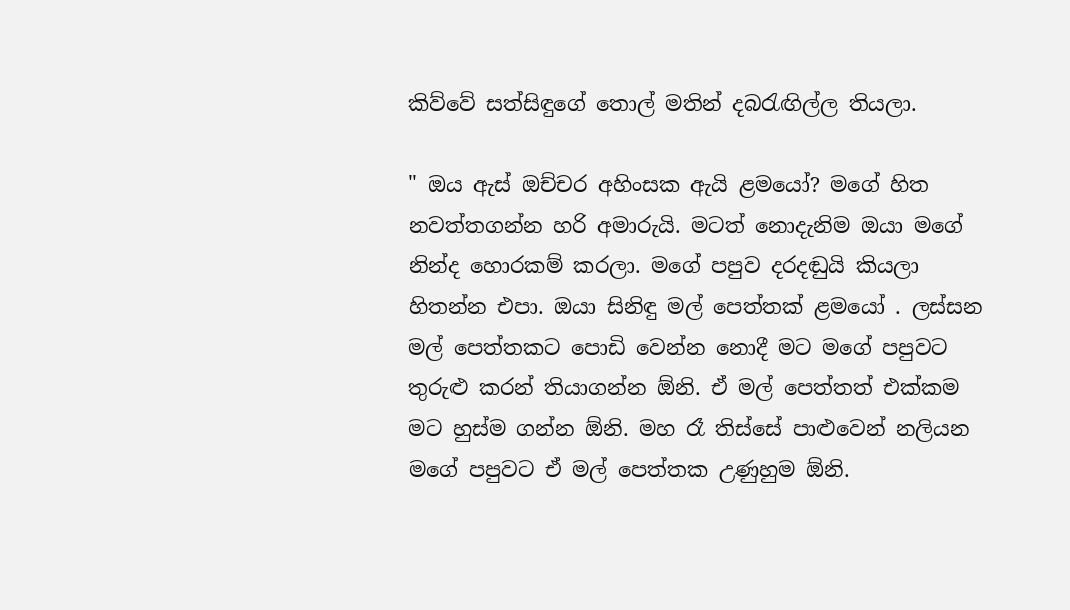කිව්වේ සත්සිඳුගේ තොල් මතින් දබරැඟිල්ල තියලා.

" ඔය ඇස් ඔච්චර අහිංසක ඇයි ළමයෝ? මගේ හිත නවත්තගන්න හරි අමාරුයි. මටත් නොදැනිම ඔයා මගේ නින්ද හොරකම් කරලා. මගේ පපුව දරදඬුයි කියලා හිතන්න එපා. ඔයා සිනිඳු මල් පෙත්තක් ළමයෝ . ලස්සන මල් පෙත්තකට පොඩි වෙන්න නොදී මට මගේ පපුවට තුරුළු කරන් තියාගන්න ඕනි. ඒ මල් පෙත්තත් එක්කම මට හුස්ම ගන්න ඕනි. මහ රෑ තිස්සේ පාළුවෙන් නලියන මගේ පපුවට ඒ මල් පෙත්තක උණුහුම ඕනි.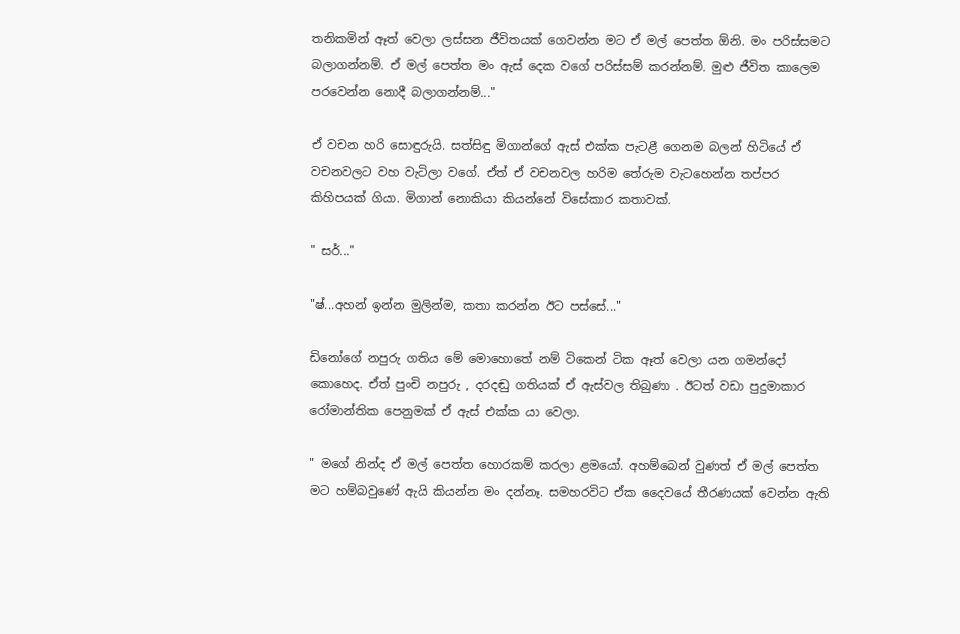තනිකමින් ඈත් වෙලා ලස්සන ජීවිතයක් ගෙවන්න මට ඒ මල් පෙත්ත ඕනි. මං පරිස්සමට බලාගන්නම්. ඒ මල් පෙත්ත මං ඇස් දෙක වගේ පරිස්සම් කරන්නම්. මුළු ජීවිත කාලෙම පරවෙන්න නොදී බලාගන්නම්..."

ඒ වචන හරි සොඳුරුයි. සත්සිඳු මිගාන්ගේ ඇස් එක්ක පැටළී ගෙනම බලන් හිටියේ ඒ වචනවලට වහ වැටිලා වගේ. ඒත් ඒ වචනවල හරිම තේරුම වැටහෙන්න තප්පර කිහිපයක් ගියා. මිගාන් නොකියා කියන්නේ විසේකාර කතාවක්.

" සර්..."

"ෂ්...අහන් ඉන්න මුලින්ම, කතා කරන්න ඊට පස්සේ..."

ඩිනෝගේ නපුරු ගතිය මේ මොහොතේ නම් ටිකෙන් ටික ඈත් වෙලා යන ගමන්දෝ කොහෙද. ඒත් පුංචි නපුරු , දරදඬු ගතියක් ඒ ඇස්වල තිබුණා . ඊටත් වඩා පුදුමාකාර රෝමාන්තික පෙනුමක් ඒ ඇස් එක්ක යා වෙලා.

" මගේ නින්ද ඒ මල් පෙත්ත හොරකම් කරලා ළමයෝ. අහම්බෙන් වුණත් ඒ මල් පෙත්ත මට හම්බවුණේ ඇයි කියන්න මං දන්නෑ. සමහරවිට ඒක දෛවයේ තීරණයක් වෙන්න ඇති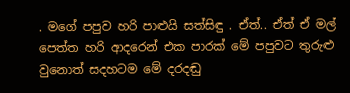. මගේ පපුව හරි පාළුයි සත්සිඳු . ඒත්.. ඒත් ඒ මල් පෙත්ත හරි ආදරෙන් එක පාරක් මේ පපුවට තුරුළු වුනොත් සදහටම මේ දරදඬු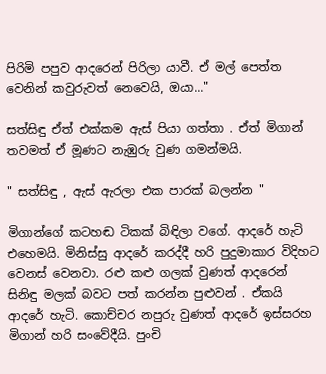පිරිමි පපුව ආදරෙන් පිරිලා යාවී. ඒ මල් පෙත්ත වෙනින් කවුරුවත් නෙවෙයි, ඔයා..."

සත්සිඳු ඒත් එක්කම ඇස් පියා ගත්තා . ඒත් මිගාන් තවමත් ඒ මූණට නැඹුරු වුණ ගමන්මයි.

" සත්සිඳු , ඇස් ඇරලා එක පාරක් බලන්න "

මිගාන්ගේ කටහඬ ටිකක් බිඳිලා වගේ. ආදරේ හැටි එහෙමයි. මිනිස්සු ආදරේ කරද්දී හරි පුදුමාකාර විදිහට වෙනස් වෙනවා. රළු කළු ගලක් වුණත් ආදරෙන් සිනිඳු මලක් බවට පත් කරන්න පුළුවන් . ඒකයි ආදරේ හැටි. කොච්චර නපුරු වුණත් ආදරේ ඉස්සරහ මිගාන් හරි සංවේදීයි. පුංචි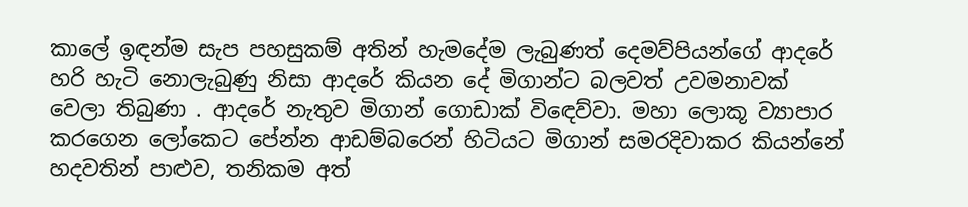කාලේ ඉඳන්ම සැප පහසුකම් අතින් හැමදේම ලැබුණත් දෙමව්පියන්ගේ ආදරේ හරි හැටි නොලැබුණු නිසා ආදරේ කියන දේ මිගාන්ට බලවත් උවමනාවක් වෙලා තිබුණා . ආදරේ නැතුව මිගාන් ගොඩාක් විඳෙව්වා. මහා ලොකූ ව්‍යාපාර කරගෙන ලෝකෙට පේන්න ආඩම්බරෙන් හිටියට මිගාන් සමරදිවාකර කියන්නේ හදවතින් පාළුව, තනිකම අත්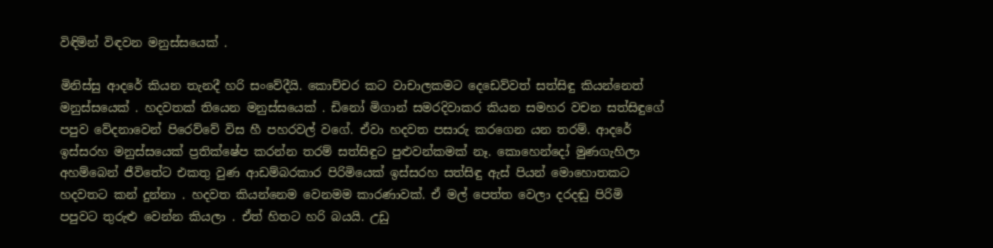විඳිමින් විඳවන මනුස්සයෙක් .

මිනිස්සු ආදරේ කියන තැනදී හරි සංවේදීයි. කොච්චර කට වාචාලකමට දෙඩෙව්වත් සත්සිඳු කියන්නෙත් මනුස්සයෙක් . හදවතක් තියෙන මනුස්සයෙක් . ඩිනෝ මිගාන් සමරදිවාකර කියන සමහර වචන සත්සිඳුගේ පපුව වේදනාවෙන් පිරෙව්වේ විස හී පහරවල් වගේ. ඒවා හදවත පසාරු කරගෙන යන තරම්. ආදරේ ඉස්සරහ මනුස්සයෙක් ප්‍රතික්ෂේප කරන්න තරම් සත්සිඳුට පුළුවන්කමක් නෑ. කොහෙන්දෝ මුණගැහිලා අහම්බෙන් ජීවිතේට එකතු වුණ ආඩම්බරකාර පිරිමියෙක් ඉස්සරහ සත්සිඳු ඇස් පියන් මොහොතකට හදවතට කන් දුන්නා . හදවත කියන්නෙම වෙනමම කාරණාවක්. ඒ මල් පෙත්ත වෙලා දරදඬු පිරිමි පපුවට තුරුළු වෙන්න කියලා . ඒත් හිතට හරි බයයි. උඩු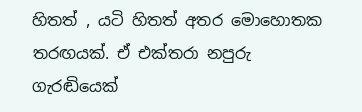හිතත් , යටි හිතත් අතර මොහොතක තරඟයක්. ඒ එක්තරා නපුරු ගැරඬියෙක්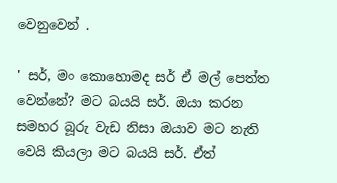වෙනුවෙන් .

' සර්, මං කොහොමද සර් ඒ මල් පෙත්ත වෙන්නේ? මට බයයි සර්. ඔයා කරන සමහර බූරු වැඩ නිසා ඔයාව මට නැති වෙයි කියලා මට බයයි සර්. ඒත්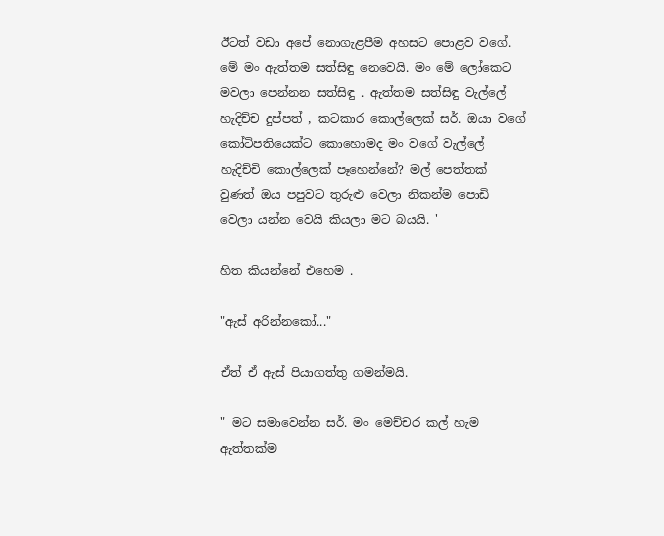ඊටත් වඩා අපේ නොගැළපීම අහසට පොළව වගේ. මේ මං ඇත්තම සත්සිඳු නෙවෙයි. මං මේ ලෝකෙට මවලා පෙන්නන සත්සිඳු . ඇත්තම සත්සිඳු වැල්ලේ හැදිච්ච දුප්පත් , කටකාර කොල්ලෙක් සර්. ඔයා වගේ කෝටිපතියෙක්ට කොහොමද මං වගේ වැල්ලේ හැදිච්චි කොල්ලෙක් පෑහෙන්නේ? මල් පෙත්තක් වුණත් ඔය පපුවට තුරුළු වෙලා නිකන්ම පොඩි වෙලා යන්න වෙයි කියලා මට බයයි. '

හිත කියන්නේ එහෙම .

"ඇස් අරින්නකෝ..."

ඒත් ඒ ඇස් පියාගත්තු ගමන්මයි.

" මට සමාවෙන්න සර්. මං මෙච්චර කල් හැම ඇත්තක්ම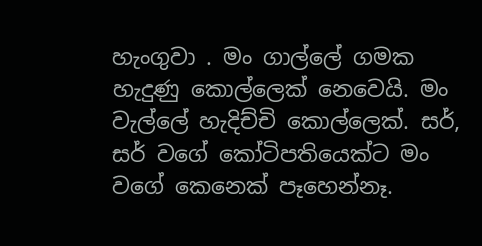හැංගුවා . මං ගාල්ලේ ගමක හැදුණු කොල්ලෙක් නෙවෙයි. මං වැල්ලේ හැදිච්චි කොල්ලෙක්. සර්, සර් වගේ කෝටිපතියෙක්ට මං වගේ කෙනෙක් පෑහෙන්නෑ.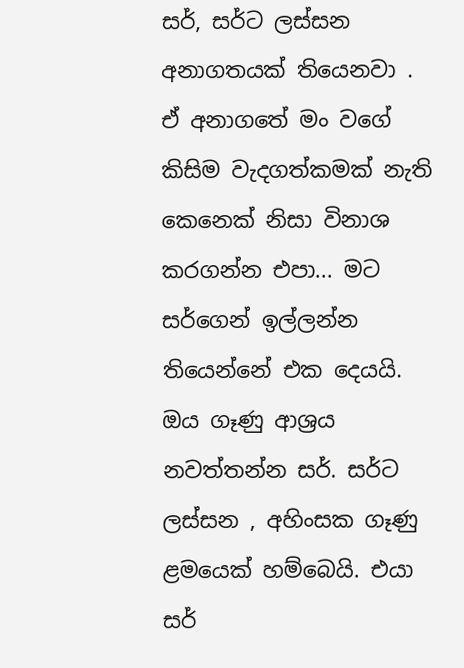සර්, සර්ට ලස්සන අනාගතයක් තියෙනවා . ඒ අනාගතේ මං වගේ කිසිම වැදගත්කමක් නැති කෙනෙක් නිසා විනාශ කරගන්න එපා... මට සර්ගෙන් ඉල්ලන්න තියෙන්නේ එක දෙයයි. ඔය ගෑණු ආශ්‍රය නවත්තන්න සර්. සර්ට ලස්සන , අහිංසක ගෑණු ළමයෙක් හම්බෙයි. එයා සර්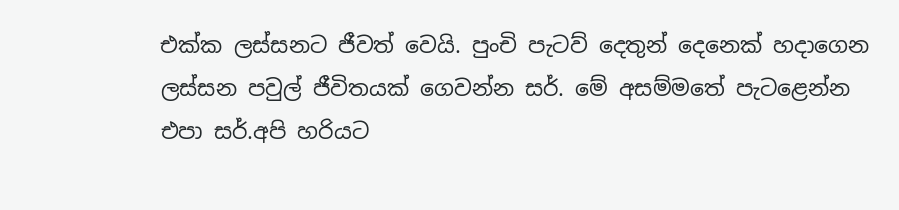එක්ක ලස්සනට ජීවත් වෙයි. පුංචි පැටව් දෙතුන් දෙනෙක් හදාගෙන ලස්සන පවුල් ජීවිතයක් ගෙවන්න සර්. මේ අසම්මතේ පැටළෙන්න එපා සර්.අපි හරියට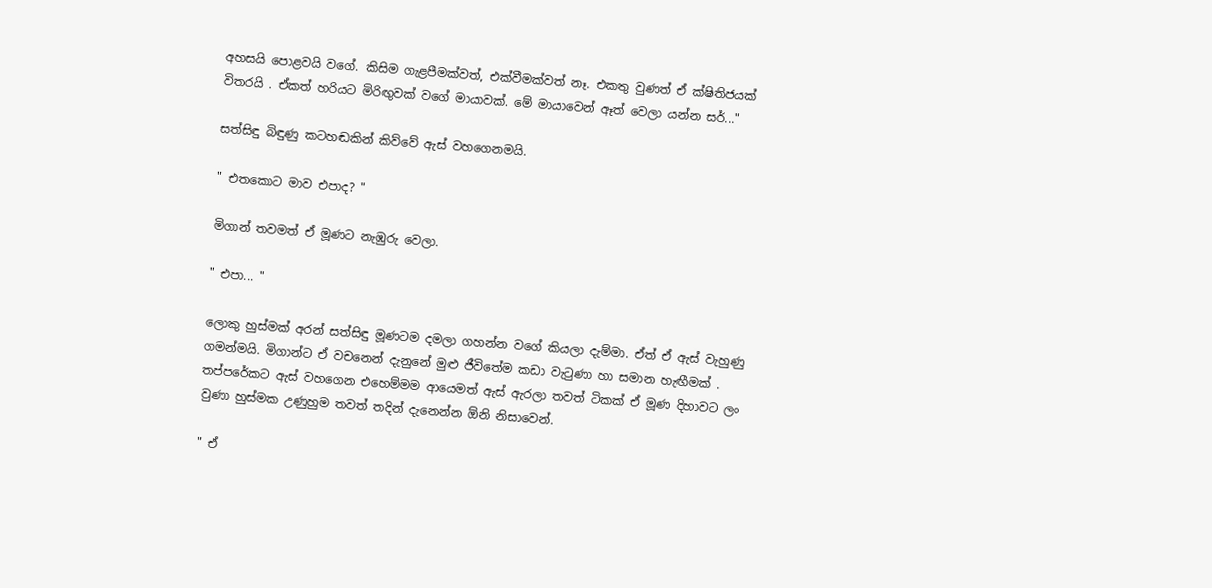අහසයි පොළවයි වගේ. කිසිම ගැළපීමක්වත්, එක්වීමක්වත් නෑ. එකතු වුණත් ඒ ක්ෂිතිජයක් විතරයි . ඒකත් හරියට මිරිඟුවක් වගේ මායාවක්. මේ මායාවෙන් ඈත් වෙලා යන්න සර්..."

සත්සිඳු බිඳුණු කටහඬකින් කිව්වේ ඇස් වහගෙනමයි.

" එතකොට මාව එපාද? "

මිගාන් තවමත් ඒ මූණට නැඹුරු වෙලා.

" එපා... "

ලොකු හුස්මක් අරන් සත්සිඳු මූණටම දමලා ගහන්න වගේ කියලා දැම්මා. ඒත් ඒ ඇස් වැහුණු ගමන්මයි. මිගාන්ට ඒ වචනෙන් දැනුනේ මුළු ජීවිතේම කඩා වැටුණා හා සමාන හැඟීමක් . තප්පරේකට ඇස් වහගෙන එහෙම්මම ආයෙමත් ඇස් ඇරලා තවත් ටිකක් ඒ මූණ දිහාවට ලං වුණා හුස්මක උණුහුම තවත් තදින් දැනෙන්න ඕනි නිසාවෙන්.

" ඒ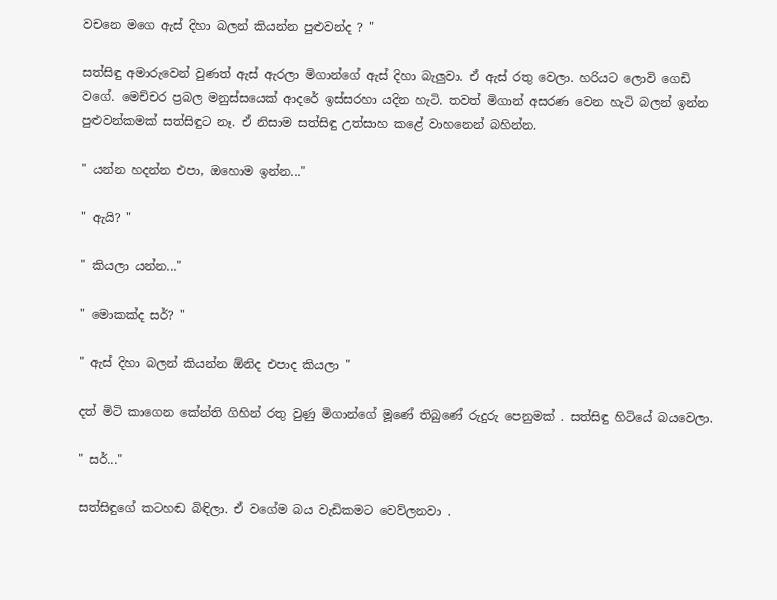වචනෙ මගෙ ඇස් දිහා බලන් කියන්න පුළුවන්ද ? "

සත්සිඳු අමාරුවෙන් වුණත් ඇස් ඇරලා මිගාන්ගේ ඇස් දිහා බැලුවා. ඒ ඇස් රතු වෙලා. හරියට ලොවි ගෙඩි වගේ. මෙච්චර ප්‍රබල මනුස්සයෙක් ආදරේ ඉස්සරහා යදින හැටි. තවත් මිගාන් අසරණ වෙන හැටි බලන් ඉන්න පුළුවන්කමක් සත්සිඳුට නෑ. ඒ නිසාම සත්සිඳු උත්සාහ කළේ වාහනෙන් බහින්න.

" යන්න හදන්න එපා, ඔහොම ඉන්න..."

" ඇයි? "

" කියලා යන්න..."

" මොකක්ද සර්? "

" ඇස් දිහා බලන් කියන්න ඕනිද එපාද කියලා "

දත් මිටි කාගෙන කේන්ති ගිහින් රතු වුණු මිගාන්ගේ මූණේ තිබුණේ රුදුරු පෙනුමක් . සත්සිඳු හිටියේ බයවෙලා.

" සර්..."

සත්සිඳුගේ කටහඬ බිඳිලා. ඒ වගේම බය වැඩිකමට වෙව්ලනවා .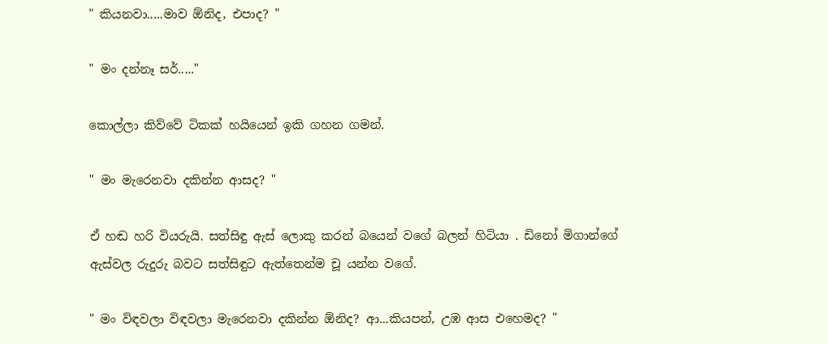" කියනවා.....මාව ඕනිද, එපාද? "

" මං දන්නෑ සර්....."

කොල්ලා කිව්වේ ටිකක් හයියෙන් ඉකි ගහන ගමන්.

" මං මැරෙනවා දකින්න ආසද? "

ඒ හඬ හරි වියරුයි. සත්සිඳු ඇස් ලොකු කරන් බයෙන් වගේ බලන් හිටියා . ඩිනෝ මිගාන්ගේ ඇස්වල රුදුරු බවට සත්සිඳුට ඇත්තෙන්ම චූ යන්න වගේ.

" මං විඳවලා විඳවලා මැරෙනවා දකින්න ඕනිද? ආ...කියපන්, උඹ ආස එහෙමද? "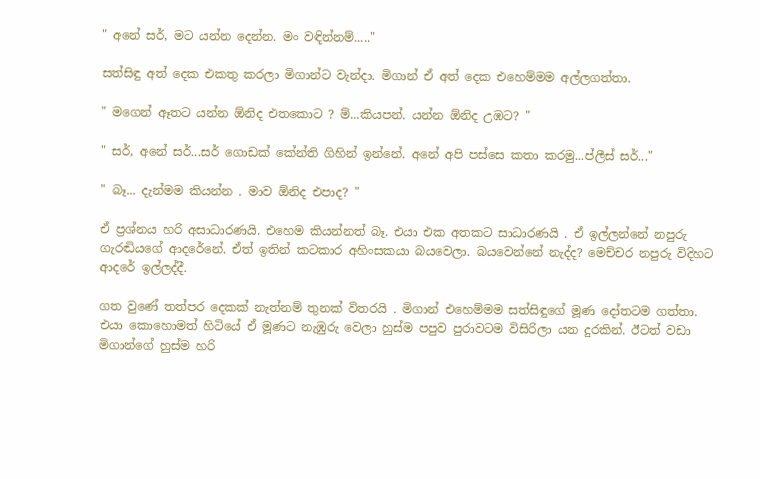" අනේ සර්, මට යන්න දෙන්න. මං වඳින්නම්....."

සත්සිඳු අත් දෙක එකතු කරලා මිගාන්ට වැන්දා. මිගාන් ඒ අත් දෙක එහෙම්මම අල්ලගත්තා.

" මගෙන් ඈතට යන්න ඕනිද එතකොට ? ම්...කියපන්. යන්න ඕනිද උඹට? "

" සර්, අනේ සර්...සර් ගොඩක් කේන්ති ගිහින් ඉන්නේ. අනේ අපි පස්සෙ කතා කරමු...ප්ලීස් සර්..."

" බෑ... දැන්මම කියන්න . මාව ඕනිද එපාද? "

ඒ ප්‍රශ්නය හරි අසාධාරණයි. එහෙම කියන්නත් බෑ. එයා එක අතකට සාධාරණයි . ඒ ඉල්ලන්නේ නපුරු ගැරඬියගේ ආදරේනේ. ඒත් ඉතින් කටකාර අහිංසකයා බයවෙලා. බයවෙන්නේ නැද්ද? මෙච්චර නපුරු විදිහට ආදරේ ඉල්ලද්දී.

ගත වුණේ තත්පර දෙකක් නැත්නම් තුනක් විතරයි . මිගාන් එහෙම්මම සත්සිඳුගේ මූණ දෝතටම ගත්තා. එයා කොහොමත් හිටියේ ඒ මූණට නැඹුරු වෙලා හුස්ම පපුව පුරාවටම විසිරිලා යන දුරකින්. ඊටත් වඩා මිගාන්ගේ හුස්ම හරි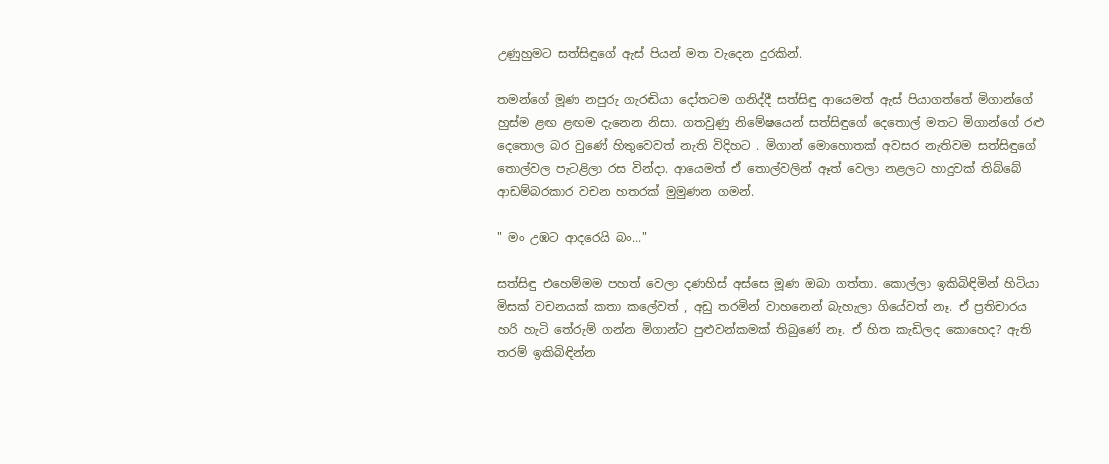උණුහුමට සත්සිඳුගේ ඇස් පියන් මත වැදෙන දුරකින්.

තමන්ගේ මූණ නපුරු ගැරඬියා දෝතටම ගනිද්දී සත්සිඳු ආයෙමත් ඇස් පියාගත්තේ මිගාන්ගේ හුස්ම ළඟ ළඟම දැනෙන නිසා. ගතවුණු නිමේෂයෙන් සත්සිඳුගේ දෙතොල් මතට මිගාන්ගේ රළු දෙතොල බර වුණේ හිතුවෙවත් නැති විදිහට . මිගාන් මොහොතක් අවසර නැතිවම සත්සිඳුගේ තොල්වල පැටළිලා රස වින්දා. ආයෙමත් ඒ තොල්වලින් ඈත් වෙලා නළලට හාදුවක් තිබ්බේ ආඩම්බරකාර වචන හතරක් මුමුණන ගමන්.

" මං උඹට ආදරෙයි බං..."

සත්සිඳු එහෙම්මම පහත් වෙලා දණහිස් අස්සෙ මූණ ඔබා ගත්තා. කොල්ලා ඉකිබිඳිමින් හිටියා මිසක් වචනයක් කතා කලේවත් , අඩු තරමින් වාහනෙන් බැහැලා ගියේවත් නෑ. ඒ ප්‍රතිචාරය හරි හැටි තේරුම් ගන්න මිගාන්ට පුළුවන්කමක් තිබුණේ නෑ. ඒ හිත කැඩිලද කොහෙද? ඇති තරම් ඉකිබිඳින්න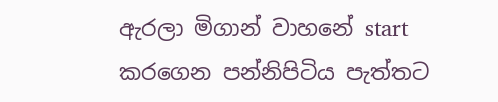ඇරලා මිගාන් වාහනේ start කරගෙන පන්නිපිටිය පැත්තට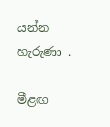යන්න හැරුණා .

මීළඟ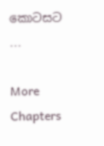කොටසට ...

More Chapters